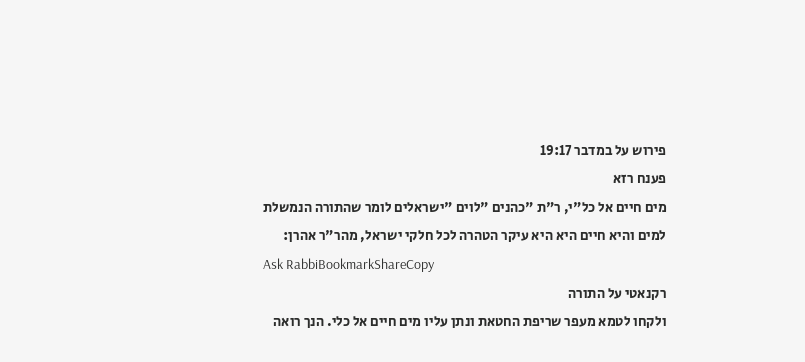פירוש על במדבר 19:17
פענח רזא
מים חיים אל כל"י, ר"ת "כהנים "לוים "ישראלים לומר שהתורה הנמשלת למים והיא חיים היא היא עיקר הטהרה לכל חלקי ישראל, מהר"ר אהרן:
Ask RabbiBookmarkShareCopy
רקנאטי על התורה
ולקחו לטמא מעפר שריפת החטאת ונתן עליו מים חיים אל כלי. הנך רואה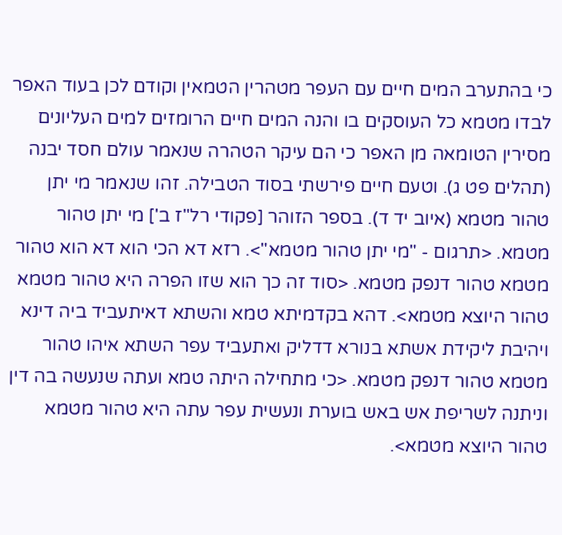כי בהתערב המים חיים עם העפר מטהרין הטמאין וקודם לכן בעוד האפר לבדו מטמא כל העוסקים בו והנה המים חיים הרומזים למים העליונים מסירין הטומאה מן האפר כי הם עיקר הטהרה שנאמר עולם חסד יבנה (תהלים פט ג). וטעם חיים פירשתי בסוד הטבילה. זהו שנאמר מי יתן טהור מטמא (איוב יד ד). בספר הזוהר [פקודי רל"ז ב'] מי יתן טהור מטמא. <תרגום - "מי יתן טהור מטמא">. רזא דא הכי הוא דא הוא טהור מטמא טהור דנפק מטמא. <סוד זה כך הוא שזו הפרה היא טהור מטמא טהור היוצא מטמא>. דהא בקדמיתא טמא והשתא דאיתעביד ביה דינא ויהיבת ליקידת אשתא בנורא דדליק ואתעביד עפר השתא איהו טהור מטמא טהור דנפק מטמא. <כי מתחילה היתה טמא ועתה שנעשה בה דין וניתנה לשריפת אש באש בוערת ונעשית עפר עתה היא טהור מטמא טהור היוצא מטמא>.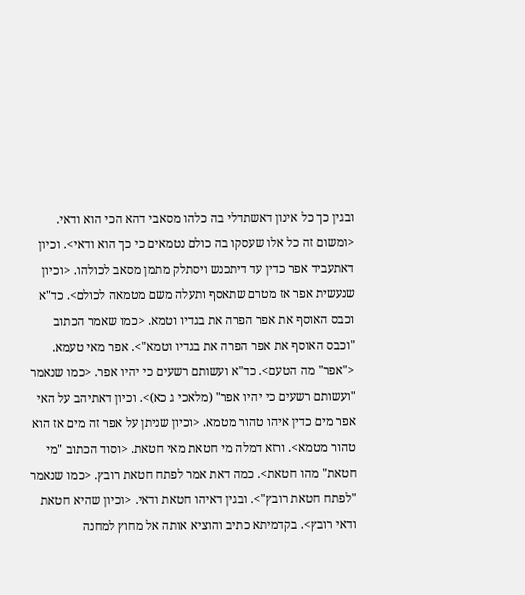ובגין כך כל אינון דאשתדלי בה כלהו מסאבי דהא הכי הוא ודאי. <ומשום זה כל אלו שעסקו בה כולם נטמאים כי כך הוא ודאי>. וכיון דאתעביד אפר כדין עד דיתכנש ויסתלק מתמן מסאב לכולהו. <וכיון שנעשית אפר אז מטרם שתאסף ותעלה משם מטמאה לכולם>. כד"א וכבס האוסף את אפר הפרה את בגדיו וטמא. <כמו שאמר הכתוב "וכבס האוסף את אפר הפרה את בגדיו וטמא">. אפר מאי טעמא. <"אפר" מה הטעם>. כד"א ועשותם רשעים כי יהיו אפר. <כמו שנאמר "ועשותם רשעים כי יהיו אפר" (מלאכי ג כא)>. וכיון דאתיהב על האי אפר מים כדין איהו טהור מטמא. <וכיון שניתן על אפר זה מים אז הוא טהור מטמא>. ורזא דמלה מי חטאת מאי חטאת. <וסוד הכתוב "מי חטאת" מהו חטאת>. כמה דאת אמר לפתח חטאת רובץ. <כמו שנאמר "לפתח חטאת רובץ">. ובגין דאיהו חטאת ודאי. <וכיון שהיא חטאת ודאי רובץ>. בקדמיתא כתיב והוציא אותה אל מחוץ למחנה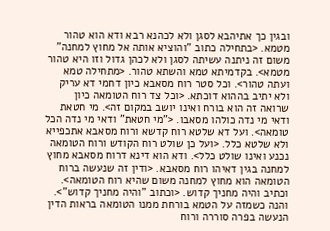ובגין כך אתיהבא לסגן ולא לכהנא רבא ודא הוא טהור מטמא. <בתחילה כתוב "והוציא אותה אל מחוץ למחנה" משום זה ניתנה עשיתה לסגן ולא לכהן גדול וזו היא טהור מטמא>. בקדמיתא טמא והשתא טהור. <מתחילה טמא ועתה טהור>. וכל סטר רוח מסאבא כיון דחמי דא עריק ולא יתיב בההוא דוכתא. <וכל צד רוח הטומאה כיון שרואה זה הוא בורח ואינו יושב במקום זה>. מי חטאת ודאי מי נדה כולהו מסאבו. <"מי חטאת" ודאי מי נדה הכל טומאה>. ועל דא שלטא רוח קדשא ורוח מסאבא אתכפייא ולא שלטא כלל. <ועל כן שולט רוח הקודש ורוח הטומאה נכנע ואינו שולט כלל>. ודא הוא דינא דרוח מסאבא מחוץ למחנה בגין דאיהו רוח מסאבא. <ודין זה שנעשה ברוח הטומאה הוא מחוץ למחנה משום שהיא רוח הטומאה>. וכתיב והיה מחניך קדוש. <וכתוב "והיה מחניך קדוש">. והנה כשמזה על הטמא בורחת ממנו הטומאה בראות הדין הנעשה בפרה סוררה ורוח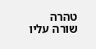טהרה שורה עליו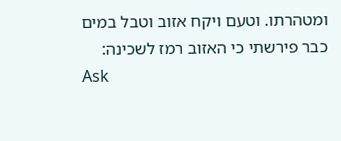ומטהרתו. וטעם ויקח אזוב וטבל במים כבר פירשתי כי האזוב רמז לשכינה:
Ask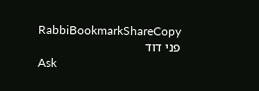RabbiBookmarkShareCopy
פני דוד
Ask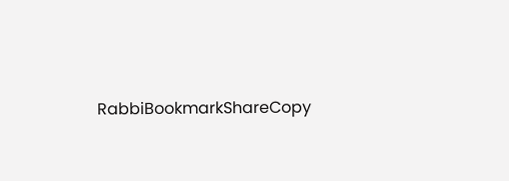RabbiBookmarkShareCopy